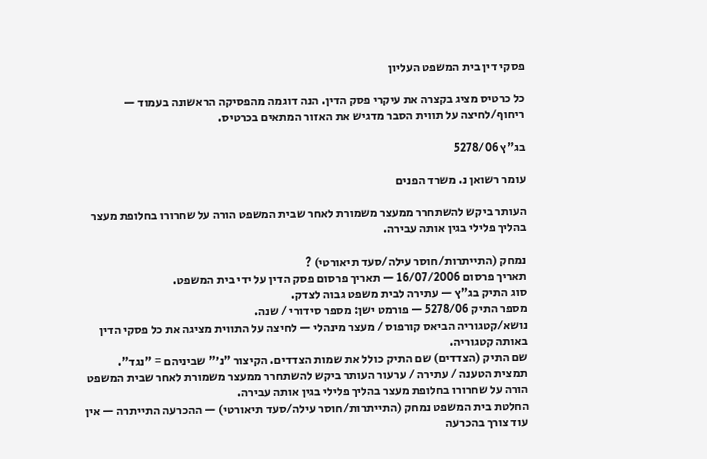פסקי דין בית המשפט העליון

כל כרטיס מציג בקצרה את עיקרי פסק הדין. הנה דוגמה מהפסיקה הראשונה בעמוד — ריחוף/לחיצה על תווית הסבר מדגיש את האזור המתאים בכרטיס.

בג"ץ 5278/06

עומר רשואן נ. משרד הפנים

העותר ביקש להשתחרר ממעצר משמורת לאחר שבית המשפט הורה על שחרורו בחלופת מעצר בהליך פלילי בגין אותה עבירה.

נמחק (התייתרות/חוסר עילה/סעד תיאורטי) ?
תאריך פרסום 16/07/2006 — תאריך פרסום פסק הדין על ידי בית המשפט.
סוג התיק בג"ץ — עתירה לבית משפט גבוה לצדק.
מספר התיק 5278/06 — פורמט ישן: מספר סידורי / שנה.
נושא/קטגוריה הביאס קורפוס / מעצר מינהלי — לחיצה על התווית מציגה את כל פסקי הדין באותה קטגוריה.
שם התיק (הצדדים) שם התיק כולל את שמות הצדדים. הקיצור "נ׳" שביניהם = "נגד".
תמצית הטענה / עתירה / ערעור העותר ביקש להשתחרר ממעצר משמורת לאחר שבית המשפט הורה על שחרורו בחלופת מעצר בהליך פלילי בגין אותה עבירה.
החלטת בית המשפט נמחק (התייתרות/חוסר עילה/סעד תיאורטי) — ההכרעה התייתרה — אין עוד צורך בהכרעה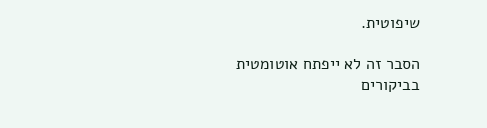שיפוטית.

הסבר זה לא ייפתח אוטומטית בביקורים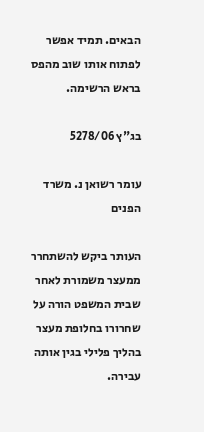הבאים. תמיד אפשר לפתוח אותו שוב מהפס בראש הרשימה.

בג"ץ 5278/06

עומר רשואן נ. משרד הפנים

העותר ביקש להשתחרר ממעצר משמורת לאחר שבית המשפט הורה על שחרורו בחלופת מעצר בהליך פלילי בגין אותה עבירה.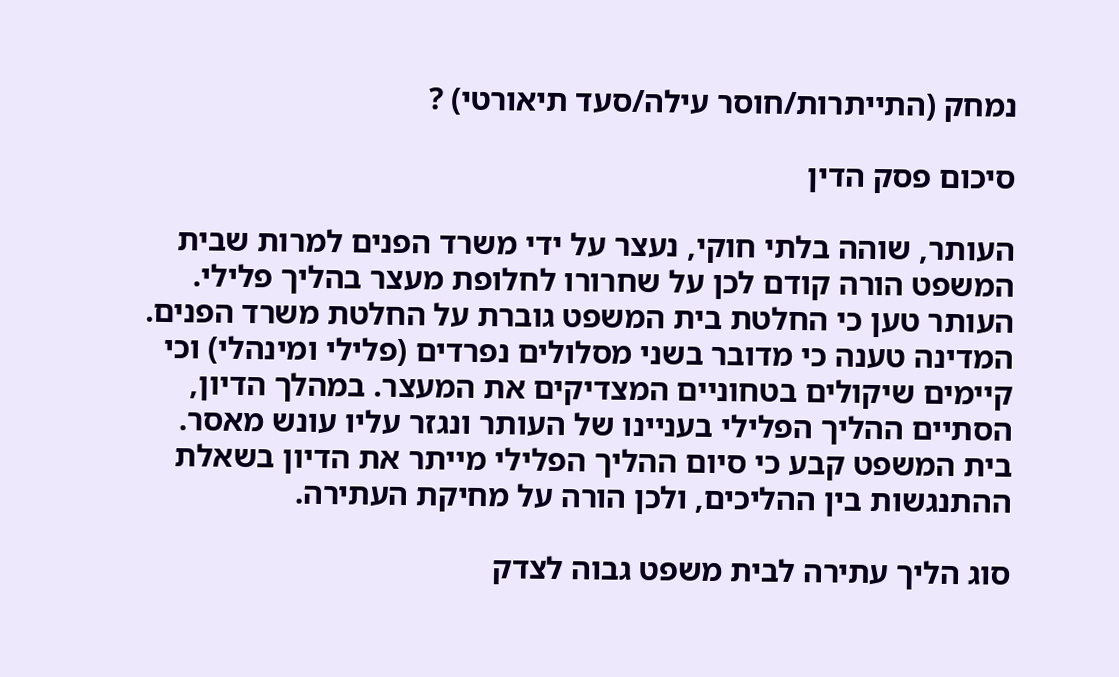נמחק (התייתרות/חוסר עילה/סעד תיאורטי) ?

סיכום פסק הדין

העותר, שוהה בלתי חוקי, נעצר על ידי משרד הפנים למרות שבית המשפט הורה קודם לכן על שחרורו לחלופת מעצר בהליך פלילי. העותר טען כי החלטת בית המשפט גוברת על החלטת משרד הפנים. המדינה טענה כי מדובר בשני מסלולים נפרדים (פלילי ומינהלי) וכי קיימים שיקולים בטחוניים המצדיקים את המעצר. במהלך הדיון, הסתיים ההליך הפלילי בעניינו של העותר ונגזר עליו עונש מאסר. בית המשפט קבע כי סיום ההליך הפלילי מייתר את הדיון בשאלת ההתנגשות בין ההליכים, ולכן הורה על מחיקת העתירה.

סוג הליך עתירה לבית משפט גבוה לצדק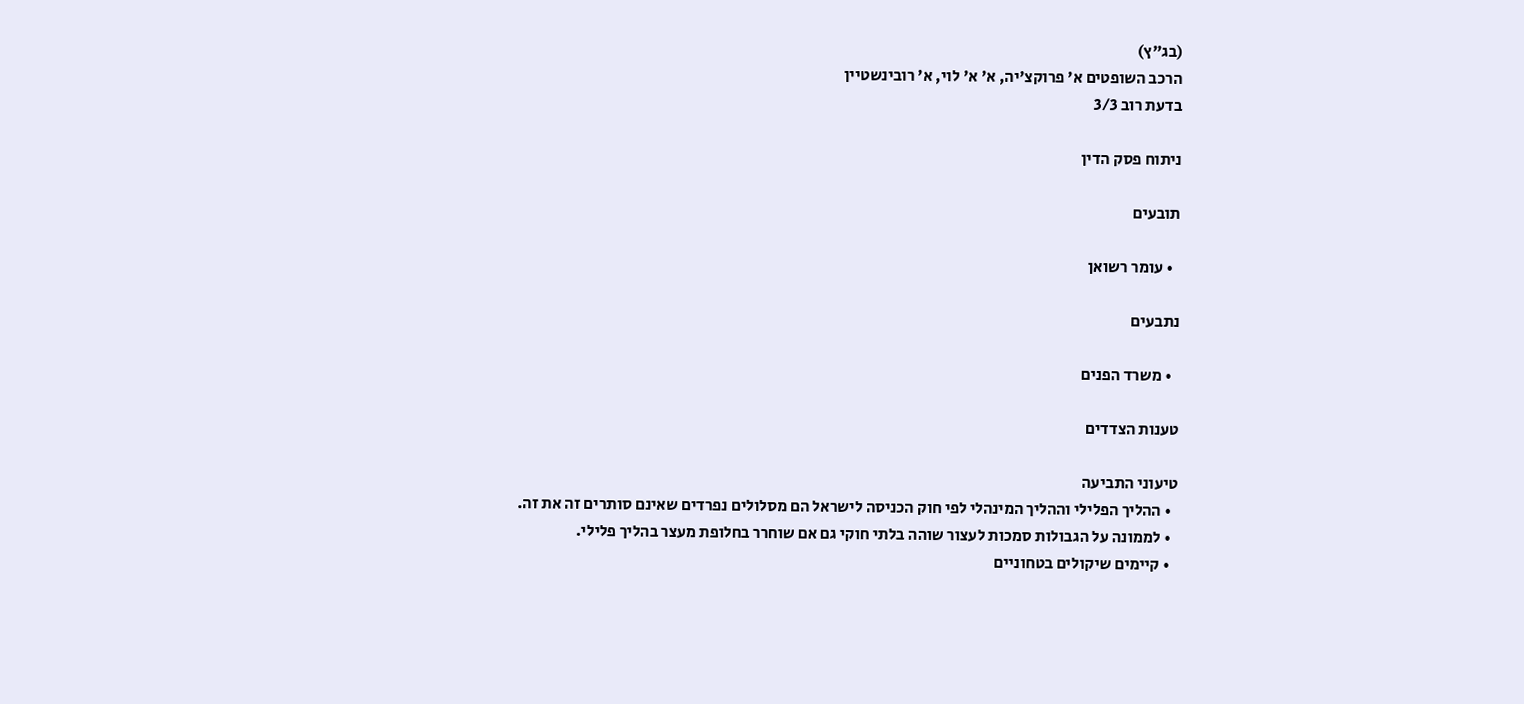(בג"ץ)
הרכב השופטים א' פרוקצ'יה, א' א' לוי, א' רובינשטיין
בדעת רוב 3/3

ניתוח פסק הדין

תובעים

  • עומר רשואן

נתבעים

  • משרד הפנים

טענות הצדדים

טיעוני התביעה
  • ההליך הפלילי וההליך המינהלי לפי חוק הכניסה לישראל הם מסלולים נפרדים שאינם סותרים זה את זה.
  • לממונה על הגבולות סמכות לעצור שוהה בלתי חוקי גם אם שוחרר בחלופת מעצר בהליך פלילי.
  • קיימים שיקולים בטחוניים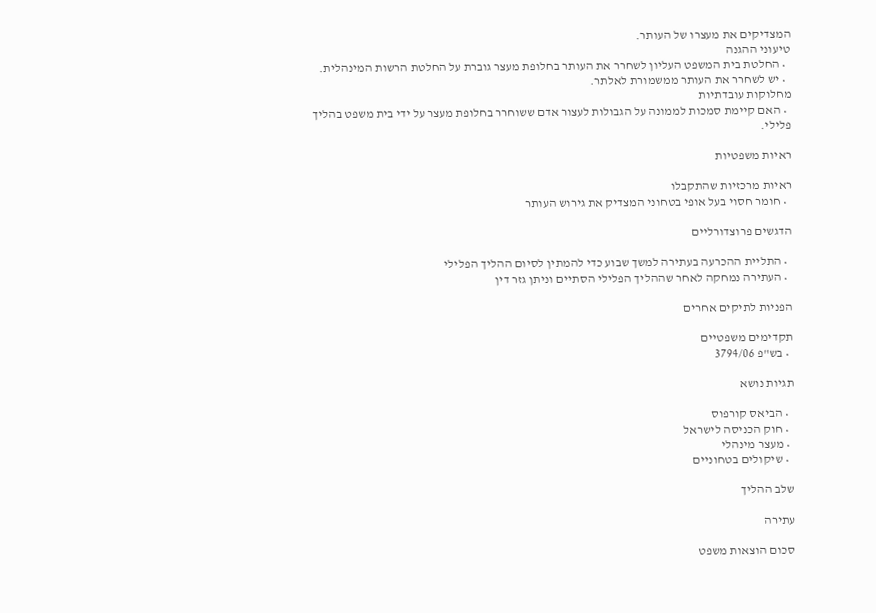המצדיקים את מעצרו של העותר.
טיעוני ההגנה
  • החלטת בית המשפט העליון לשחרר את העותר בחלופת מעצר גוברת על החלטת הרשות המינהלית.
  • יש לשחרר את העותר ממשמורת לאלתר.
מחלוקות עובדתיות
  • האם קיימת סמכות לממונה על הגבולות לעצור אדם ששוחרר בחלופת מעצר על ידי בית משפט בהליך פלילי.

ראיות משפטיות

ראיות מרכזיות שהתקבלו
  • חומר חסוי בעל אופי בטחוני המצדיק את גירוש העותר

הדגשים פרוצדורליים

  • התליית ההכרעה בעתירה למשך שבוע כדי להמתין לסיום ההליך הפלילי
  • העתירה נמחקה לאחר שההליך הפלילי הסתיים וניתן גזר דין

הפניות לתיקים אחרים

תקדימים משפטיים
  • בש"פ 3794/06

תגיות נושא

  • הביאס קורפוס
  • חוק הכניסה לישראל
  • מעצר מינהלי
  • שיקולים בטחוניים

שלב ההליך

עתירה

סכום הוצאות משפט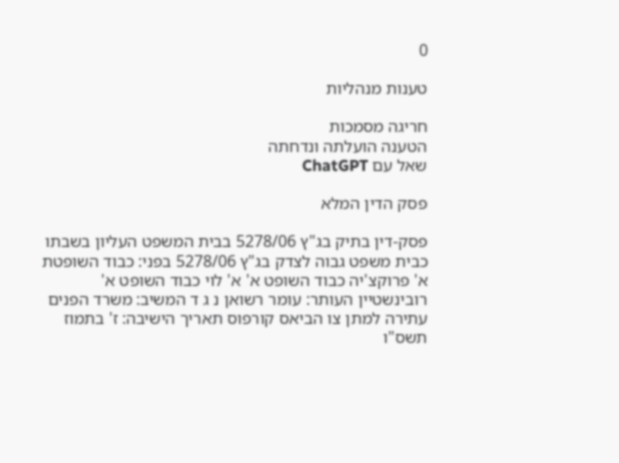0

טענות מנהליות

חריגה מסמכות
הטענה הועלתה ונדחתה
שאל עם ChatGPT

פסק הדין המלא

פסק-דין בתיק בג"ץ 5278/06 בבית המשפט העליון בשבתו כבית משפט גבוה לצדק בג"ץ 5278/06 בפני: כבוד השופטת א' פרוקצ'יה כבוד השופט א' א' לוי כבוד השופט א' רובינשטיין העותר: עומר רשואן נ ג ד המשיב: משרד הפנים עתירה למתן צו הביאס קורפוס תאריך הישיבה: ז' בתמוז תשס"ו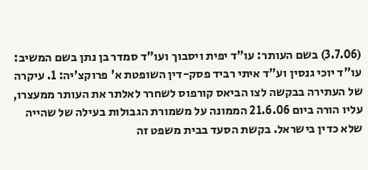(3.7.06) בשם העותר: עו"ד יפית ויסבוך ועו"ד סמדר בן נתן בשם המשיב: עו"ד יוכי גנסין וע"ד איתי רביד פסק-דין השופטת א' פרוקצ'יה: 1. עיקרה של העתירה בבקשה לצו הביאס קורפוס לשחרר לאלתר את העותר ממעצרו, עליו הורה ביום 21.6.06 הממונה על משמורת הגבולות בעילה של שהייה שלא כדין בישראל. בקשת הסעד בבית משפט זה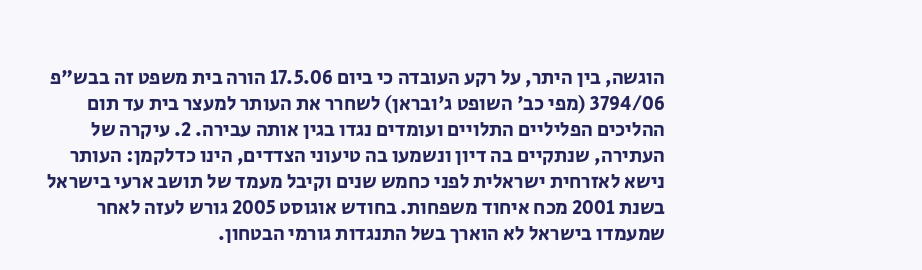הוגשה, בין היתר, על רקע העובדה כי ביום 17.5.06 הורה בית משפט זה בבש"פ 3794/06 (מפי כב' השופט ג'ובראן) לשחרר את העותר למעצר בית עד תום ההליכים הפליליים התלויים ועומדים נגדו בגין אותה עבירה. 2. עיקרה של העתירה, שנתקיים בה דיון ונשמעו בה טיעוני הצדדים, הינו כדלקמן: העותר נישא לאזרחית ישראלית לפני כחמש שנים וקיבל מעמד של תושב ארעי בישראל בשנת 2001 מכח איחוד משפחות. בחודש אוגוסט 2005 גורש לעזה לאחר שמעמדו בישראל לא הוארך בשל התנגדות גורמי הבטחון.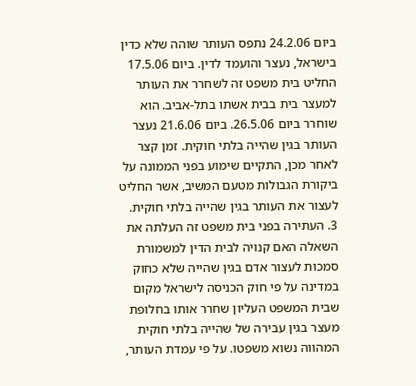ביום 24.2.06 נתפס העותר שוהה שלא כדין בישראל, נעצר והועמד לדין. ביום 17.5.06 החליט בית משפט זה לשחרר את העותר למעצר בית בבית אשתו בתל-אביב. הוא שוחרר ביום 26.5.06. ביום 21.6.06 נעצר העותר בגין שהייה בלתי חוקית. זמן קצר לאחר מכן, התקיים שימוע בפני הממונה על ביקורת הגבולות מטעם המשיב, אשר החליט לעצור את העותר בגין שהייה בלתי חוקית. 3. העתירה בפני בית משפט זה העלתה את השאלה האם קנויה לבית הדין למשמורת סמכות לעצור אדם בגין שהייה שלא כחוק במדינה על פי חוק הכניסה לישראל מקום שבית המשפט העליון שחרר אותו בחלופת מעצר בגין עבירה של שהייה בלתי חוקית המהווה נשוא משפטו. על פי עמדת העותר,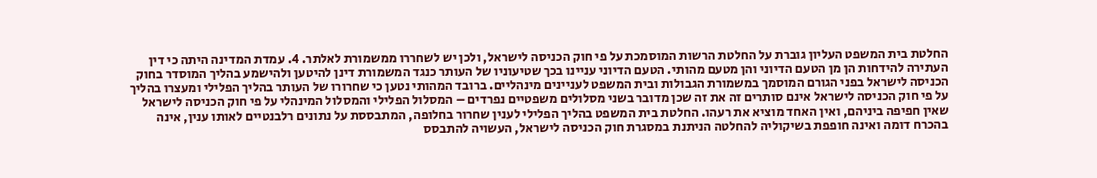החלטת בית המשפט העליון גוברת על החלטת הרשות המוסמכת על פי חוק הכניסה לישראל, ולכן יש לשחררו ממשמורת לאלתר. 4. עמדת המדינה היתה כי דין העתירה להידחות הן מן הטעם הדיוני והן מטעם מהותי. הטעם הדיוני עניינו בכך שטיעוניו של העותר כנגד המשמורת דינן להיטען ולהישמע בהליך המוסדר בחוק הכניסה לישראל בפני הגורם המוסמך במשמורת הגבולות ובית המשפט לעניינים מינהליים. ברובד המהותי נטען כי שחרורו של העותר בהליך הפלילי ומעצרו בהליך על פי חוק הכניסה לישראל אינם סותרים זה את זה שכן מדובר בשני מסלולים משפטיים נפרדים – המסלול הפלילי והמסלול המינהלי על פי חוק הכניסה לישראל שאין חפיפה ביניהם, ואין האחד מוציא את רעהו. החלטת בית המשפט בהליך הפלילי לענין שחרור בחלופה, המתבססת על נתונים רלבנטיים לאותו ענין, אינה בהכרח דומה ואינה חופפת בשיקוליה להחלטה הניתנת במסגרת חוק הכניסה לישראל, העשויה להתבסס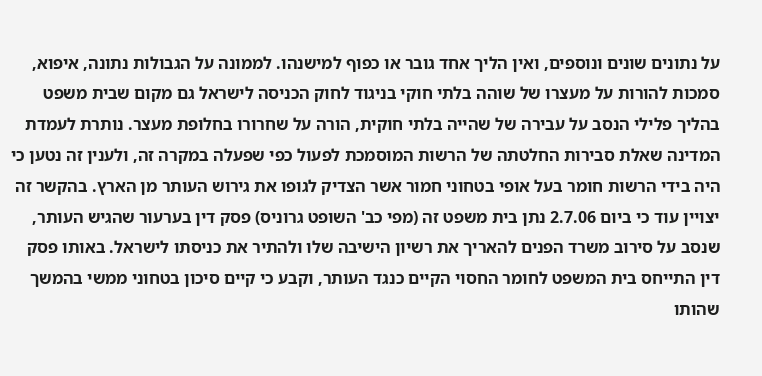על נתונים שונים ונוספים, ואין הליך אחד גובר או כפוף למישנהו. לממונה על הגבולות נתונה, איפוא, סמכות להורות על מעצרו של שוהה בלתי חוקי בניגוד לחוק הכניסה לישראל גם מקום שבית משפט בהליך פלילי הנסב על עבירה של שהייה בלתי חוקית, הורה על שחרורו בחלופת מעצר. נותרת לעמדת המדינה שאלת סבירות החלטתה של הרשות המוסמכת לפעול כפי שפעלה במקרה זה, ולענין זה נטען כי היה בידי הרשות חומר בעל אופי בטחוני חמור אשר הצדיק לגופו את גירוש העותר מן הארץ. בהקשר זה יצויין עוד כי ביום 2.7.06 נתן בית משפט זה (מפי כב' השופט גרוניס) פסק דין בערעור שהגיש העותר, שנסב על סירוב משרד הפנים להאריך את רשיון הישיבה שלו ולהתיר את כניסתו לישראל. באותו פסק דין התייחס בית המשפט לחומר החסוי הקיים כנגד העותר, וקבע כי קיים סיכון בטחוני ממשי בהמשך שהותו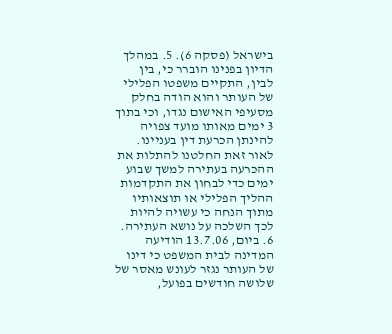בישראל (פסקה 6). 5. במהלך הדיון בפנינו הוברר כי, בין לבין, התקיים משפטו הפלילי של העותר והוא הודה בחלק מסעיפי האישום נגדו, וכי בתוך 3 ימים מאותו מועד צפויה להינתן הכרעת דין בעניינו. לאור זאת החלטנו להתלות את ההכרעה בעתירה למשך שבוע ימים כדי לבחון את התקדמות ההליך הפלילי או תוצאותיו מתוך הנחה כי עשויה להיות לכך השלכה על נושא העתירה. 6. ביום, 13.7.06 הודיעה המדינה לבית המשפט כי דינו של העותר נגזר לעונש מאסר של שלושה חודשים בפועל,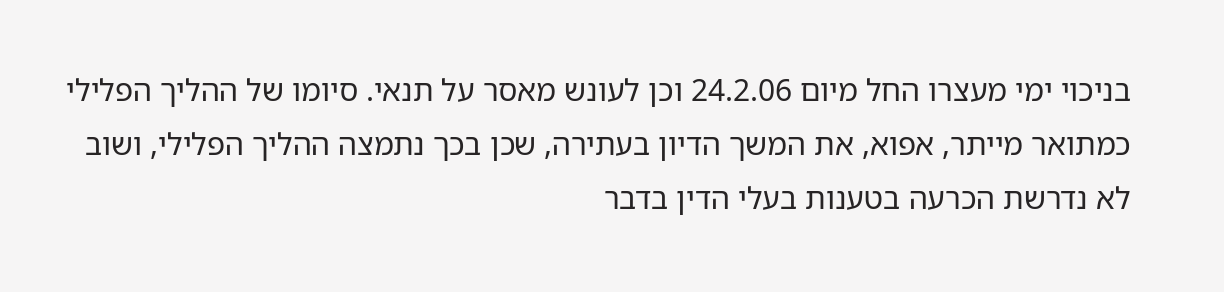בניכוי ימי מעצרו החל מיום 24.2.06 וכן לעונש מאסר על תנאי. סיומו של ההליך הפלילי כמתואר מייתר, אפוא, את המשך הדיון בעתירה, שכן בכך נתמצה ההליך הפלילי, ושוב לא נדרשת הכרעה בטענות בעלי הדין בדבר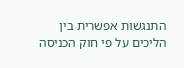התנגשות אפשרית בין הליכים על פי חוק הכניסה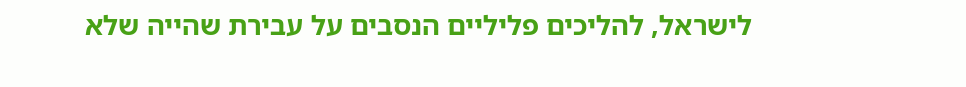לישראל, להליכים פליליים הנסבים על עבירת שהייה שלא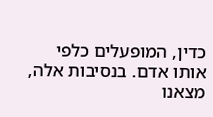כדין, המופעלים כלפי אותו אדם. בנסיבות אלה, מצאנו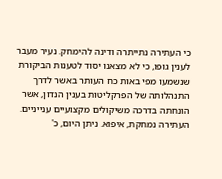כי העתירה נתייתרה ודינה להימחק. נעיר מעבר לענין גופו, כי לא מצאנו יסוד לטענות הביקורת שנשמעו מפי באות כח העותר באשר לדרך התנהלותה של הפרקליטות בענין הנדון, אשר הונחתה בדרכה משיקולים מקצועיים ענייניים. העתירה נמחקת, איפוא. ניתן היום, כ'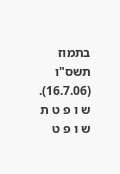בתמוז תשס"ו (16.7.06). ש ו פ ט ת ש ו פ ט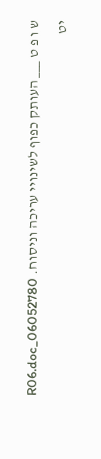ש ו פ ט ___ העותק כפוף לשינויי עריכה וניסוח. 06052780_R06.doc יט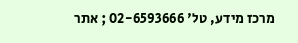מרכז מידע, טל' 02-6593666 ; אתר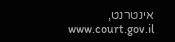אינטרנט, www.court.gov.il